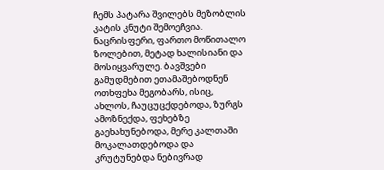ჩემს პატარა შვილებს მეზობლის კატის კნუტი შემოეჩვია. ნაცრისფერი, ფართო მოწითალო ზოლებით, მეტად ხალისიანი და მოსიყვარულე. ბავშვები გამუდმებით ეთამაშებოდნენ ოთხფეხა მეგობარს, ისიც, ახლოს, ჩაუცუცქდებოდა, ზურგს ამოზნექდა, ფეხებზე გაეხახუნებოდა, მერე კალთაში მოკალათდებოდა და კრუტუნებდა ნებივრად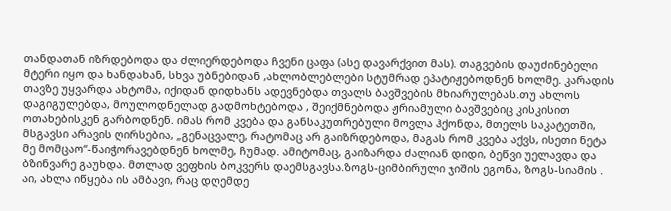თანდათან იზრდებოდა და ძლიერდებოდა ჩვენი ცაფა (ასე დავარქვით მას). თაგვების დაუძინებელი მტერი იყო და ხანდახან, სხვა უბნებიდან ,ახლობლებლები სტუმრად ეპატიჟებოდნენ ხოლმე. კარადის თავზე უყვარდა ახტომა, იქიდან დიდხანს ადევნებდა თვალს ბავშვების მხიარულებას.თუ ახლოს დაგიგულებდა, მოულოდნელად გადმოხტებოდა , შეიქმნებოდა ჟრიამული ბავშვებიც კისკისით ოთახებისკენ გარბოდნენ. იმას რომ კვება და განსაკუთრებული მოვლა ჰქონდა, მთელს საკატეთში, მსგავსი არავის ღირსებია, „გენაცვალე, რატომაც არ გაიზრდებოდა, მაგას რომ კვება აქვს, ისეთი ნეტა მე მომცაო“-წაიჭორავებდნენ ხოლმე, ჩუმად. ამიტომაც, გაიზარდა ძალიან დიდი, ბეწვი უელავდა და ბზინვარე გაუხდა. მთლად ვეფხის ბოკვერს დაემსგავსა.ზოგს-ციმბირული ჯიშის ეგონა, ზოგს-სიამის . აი, ახლა იწყება ის ამბავი, რაც დღემდე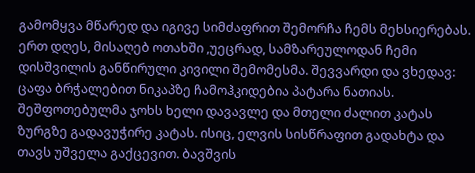გამომყვა მწარედ და იგივე სიმძაფრით შემორჩა ჩემს მეხსიერებას. ერთ დღეს, მისაღებ ოთახში ,უეცრად, სამზარეულოდან ჩემი დისშვილის განწირული კივილი შემომესმა. შევვარდი და ვხედავ: ცაფა ბრჭალებით ნიკაპზე ჩამოჰკიდებია პატარა ნათიას. შეშფოთებულმა ჯოხს ხელი დავავლე და მთელი ძალით კატას ზურგზე გადავუჭირე კატას. ისიც, ელვის სისწრაფით გადახტა და თავს უშველა გაქცევით. ბავშვის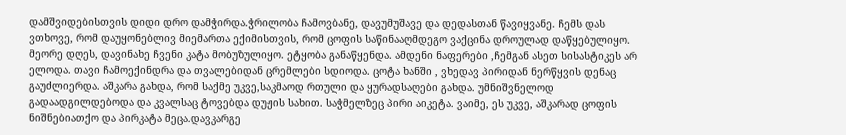დამშვიდებისთვის დიდი დრო დამჭირდა.ჭრილობა ჩამოვბანე, დავუმუშავე და დედასთან წავიყვანე. ჩემს დას ვთხოვე, რომ დაუყონებლივ მიემართა ექიმისთვის, რომ ცოფის საწინააღმდეგო ვაქცინა დროულად დაწყებულიყო. მეორე დღეს, დავინახე ჩვენი კატა მობუზულიყო. ეტყობა განაწყენდა. ამდენი ნაფერები ,ჩემგან ასეთ სისასტიკეს არ ელოდა. თავი ჩამოექინდრა და თვალებიდან ცრემლები სდიოდა. ცოტა ხანში , ვხედავ პირიდან ნერწყვის დენაც გაუძლიერდა. აშკარა გახდა, რომ საქმე უკვე,საკმაოდ რთული და ყურადსაღები გახდა. უმნიშვნელოდ გადაადგილდებოდა და კვალსაც ტოვებდა დუჟის სახით. საჭმელზეც პირი აიკეტა. ვაიმე, ეს უკვე, აშკარად ცოფის ნიშნებიათქო და პირკატა მეცა.დავკარგე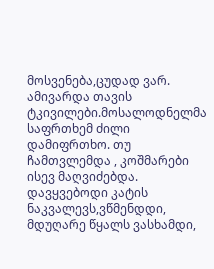მოსვენება,ცუდად ვარ. ამივარდა თავის ტკივილები.მოსალოდნელმა საფრთხემ ძილი დამიფრთხო. თუ ჩამთვლემდა , კოშმარები ისევ მაღვიძებდა. დავყვებოდი კატის ნაკვალევს,ვწმენდდი, მდუღარე წყალს ვასხამდი,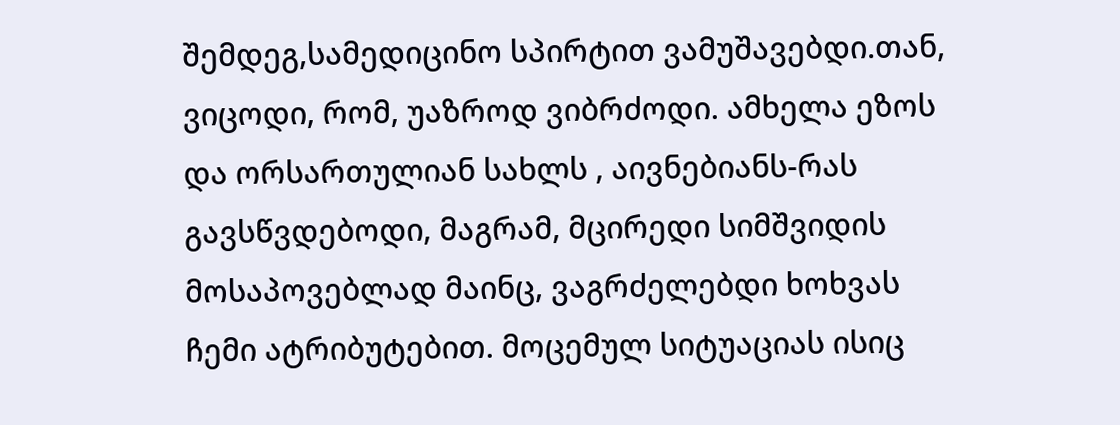შემდეგ,სამედიცინო სპირტით ვამუშავებდი.თან, ვიცოდი, რომ, უაზროდ ვიბრძოდი. ამხელა ეზოს და ორსართულიან სახლს , აივნებიანს-რას გავსწვდებოდი, მაგრამ, მცირედი სიმშვიდის მოსაპოვებლად მაინც, ვაგრძელებდი ხოხვას ჩემი ატრიბუტებით. მოცემულ სიტუაციას ისიც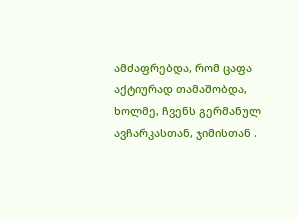ამძაფრებდა, რომ ცაფა აქტიურად თამაშობდა, ხოლმე, ჩვენს გერმანულ ავჩარკასთან, ჯიმისთან .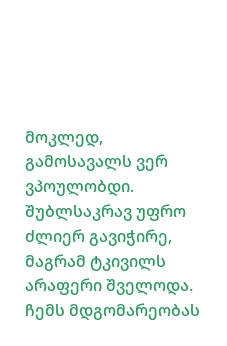მოკლედ, გამოსავალს ვერ ვპოულობდი. შუბლსაკრავ უფრო ძლიერ გავიჭირე, მაგრამ ტკივილს არაფერი შველოდა. ჩემს მდგომარეობას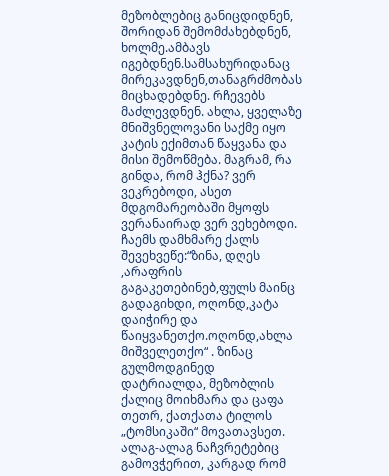მეზობლებიც განიცდიდნენ, შორიდან შემომძახებდნენ, ხოლმე.ამბავს იგებდნენ.სამსახურიდანაც მირეკავდნენ,თანაგრძმობას მიცხადებდნე. რჩევებს მაძლევდნენ. ახლა, ყველაზე მნიშვნელოვანი საქმე იყო კატის ექიმთან წაყვანა და მისი შემოწმება. მაგრამ, რა გინდა, რომ ჰქნა? ვერ ვეკრებოდი, ასეთ მდგომარეობაში მყოფს ვერანაირად ვერ ვეხებოდი. ჩაემს დამხმარე ქალს შევეხვეწე:“ზინა, დღეს ,არაფრის გაგაკეთებინებ,ფულს მაინც გადაგიხდი, ოღონდ,კატა დაიჭირე და წაიყვანეთქო.ოღონდ,ახლა მიშველეთქო“ . ზინაც გულმოდგინედ დატრიალდა, მეზობლის ქალიც მოიხმარა და ცაფა თეთრ, ქათქათა ტილოს „ტომსიკაში“ მოვათავსეთ. ალაგ-ალაგ ნაჩვრეტებიც გამოვჭერით, კარგად რომ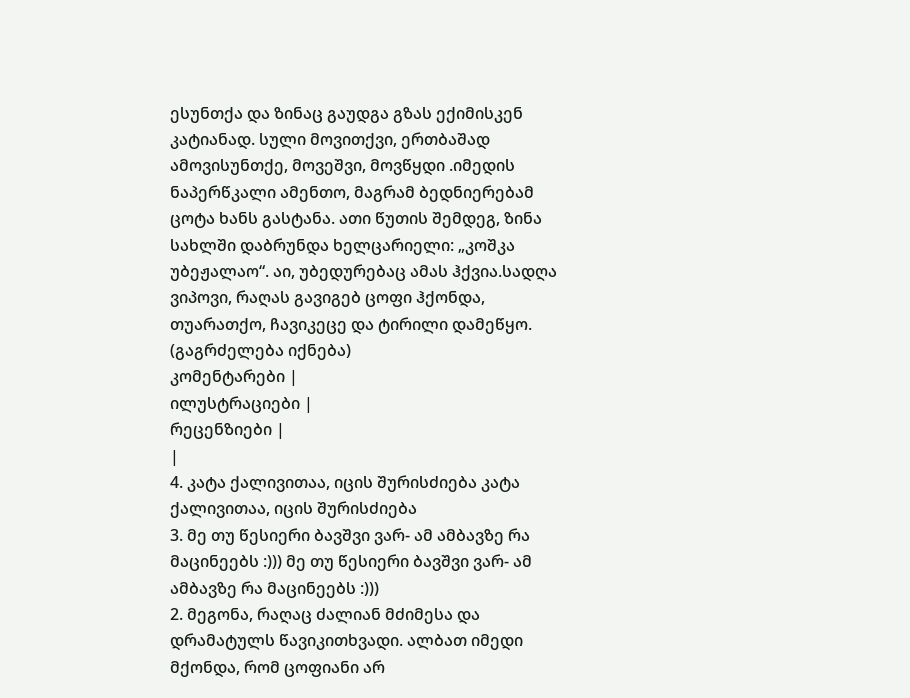ესუნთქა და ზინაც გაუდგა გზას ექიმისკენ კატიანად. სული მოვითქვი, ერთბაშად ამოვისუნთქე, მოვეშვი, მოვწყდი .იმედის ნაპერწკალი ამენთო, მაგრამ ბედნიერებამ ცოტა ხანს გასტანა. ათი წუთის შემდეგ, ზინა სახლში დაბრუნდა ხელცარიელი: „კოშკა უბეჟალაო“. აი, უბედურებაც ამას ჰქვია.სადღა ვიპოვი, რაღას გავიგებ ცოფი ჰქონდა, თუარათქო, ჩავიკეცე და ტირილი დამეწყო. (გაგრძელება იქნება)
კომენტარები |
ილუსტრაციები |
რეცენზიები |
|
4. კატა ქალივითაა, იცის შურისძიება კატა ქალივითაა, იცის შურისძიება
3. მე თუ წესიერი ბავშვი ვარ- ამ ამბავზე რა მაცინეებს :))) მე თუ წესიერი ბავშვი ვარ- ამ ამბავზე რა მაცინეებს :)))
2. მეგონა, რაღაც ძალიან მძიმესა და დრამატულს წავიკითხვადი. ალბათ იმედი მქონდა, რომ ცოფიანი არ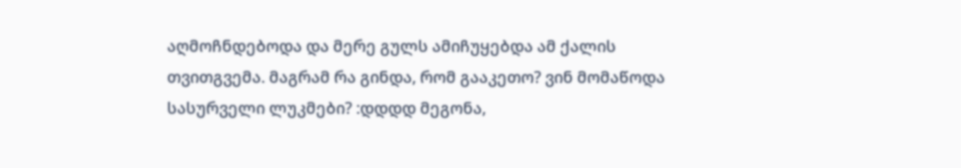აღმოჩნდებოდა და მერე გულს ამიჩუყებდა ამ ქალის თვითგვემა. მაგრამ რა გინდა, რომ გააკეთო? ვინ მომაწოდა სასურველი ლუკმები? :დდდდ მეგონა,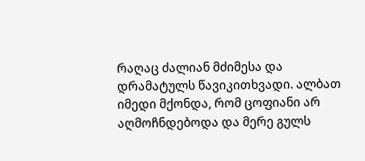რაღაც ძალიან მძიმესა და დრამატულს წავიკითხვადი. ალბათ იმედი მქონდა, რომ ცოფიანი არ აღმოჩნდებოდა და მერე გულს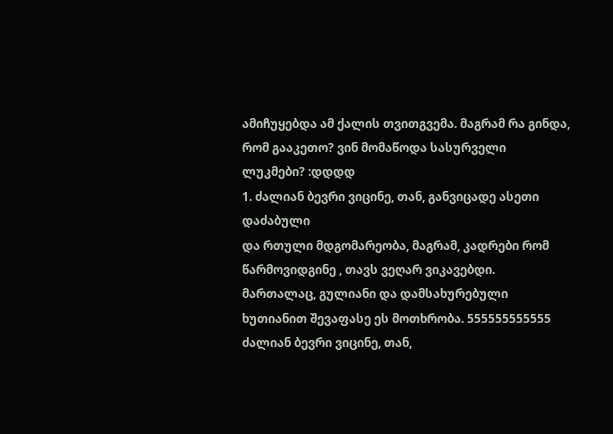ამიჩუყებდა ამ ქალის თვითგვემა. მაგრამ რა გინდა, რომ გააკეთო? ვინ მომაწოდა სასურველი ლუკმები? :დდდდ
1. ძალიან ბევრი ვიცინე, თან, განვიცადე ასეთი დაძაბული
და რთული მდგომარეობა, მაგრამ, კადრები რომ წარმოვიდგინე , თავს ვეღარ ვიკავებდი.
მართალაც, გულიანი და დამსახურებული ხუთიანით შევაფასე ეს მოთხრობა. 555555555555 ძალიან ბევრი ვიცინე, თან,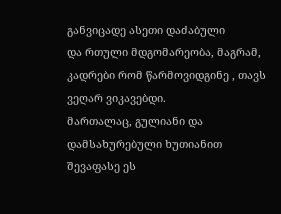განვიცადე ასეთი დაძაბული
და რთული მდგომარეობა, მაგრამ, კადრები რომ წარმოვიდგინე , თავს ვეღარ ვიკავებდი.
მართალაც, გულიანი და დამსახურებული ხუთიანით შევაფასე ეს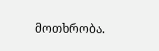მოთხრობა.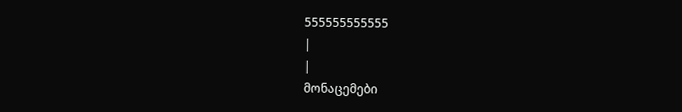555555555555
|
|
მონაცემები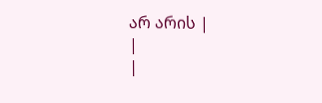არ არის |
|
|